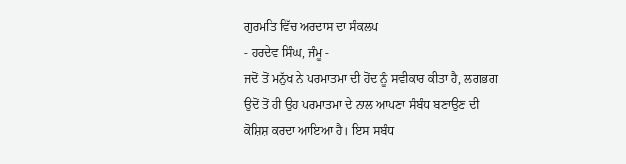ਗੁਰਮਤਿ ਵਿੱਚ ਅਰਦਾਸ ਦਾ ਸੰਕਲਪ
- ਹਰਦੇਵ ਸਿੰਘ, ਜੰਮੂ -
ਜਦੋਂ ਤੋਂ ਮਨੁੱਖ ਨੇ ਪਰਮਾਤਮਾ ਦੀ ਹੋਂਦ ਨੂੰ ਸਵੀਕਾਰ ਕੀਤਾ ਹੈ, ਲਗਭਗ ਉਦੋਂ ਤੋਂ ਹੀ ਉਹ ਪਰਮਾਤਮਾ ਦੇ ਨਾਲ ਆਪਣਾ ਸੰਬੰਧ ਬਣਾਉਣ ਦੀ ਕੋਸ਼ਿਸ਼ ਕਰਦਾ ਆਇਆ ਹੈ। ਇਸ ਸਬੰਧ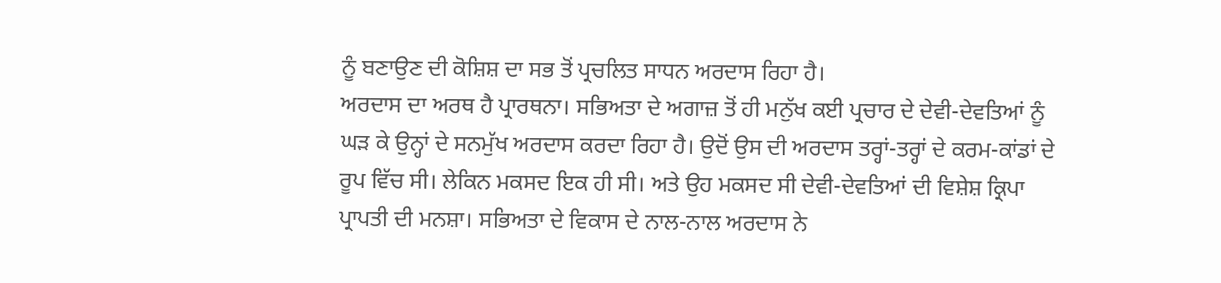ਨੂੰ ਬਣਾਉਣ ਦੀ ਕੋਸ਼ਿਸ਼ ਦਾ ਸਭ ਤੋਂ ਪ੍ਰਚਲਿਤ ਸਾਧਨ ਅਰਦਾਸ ਰਿਹਾ ਹੈ।
ਅਰਦਾਸ ਦਾ ਅਰਥ ਹੈ ਪ੍ਰਾਰਥਨਾ। ਸਭਿਅਤਾ ਦੇ ਅਗਾਜ਼ ਤੋਂ ਹੀ ਮਨੁੱਖ ਕਈ ਪ੍ਰਚਾਰ ਦੇ ਦੇਵੀ-ਦੇਵਤਿਆਂ ਨੂੰ ਘੜ ਕੇ ਉਨ੍ਹਾਂ ਦੇ ਸਨਮੁੱਖ ਅਰਦਾਸ ਕਰਦਾ ਰਿਹਾ ਹੈ। ਉਦੋਂ ਉਸ ਦੀ ਅਰਦਾਸ ਤਰ੍ਹਾਂ-ਤਰ੍ਹਾਂ ਦੇ ਕਰਮ-ਕਾਂਡਾਂ ਦੇ ਰੂਪ ਵਿੱਚ ਸੀ। ਲੇਕਿਨ ਮਕਸਦ ਇਕ ਹੀ ਸੀ। ਅਤੇ ਉਹ ਮਕਸਦ ਸੀ ਦੇਵੀ-ਦੇਵਤਿਆਂ ਦੀ ਵਿਸ਼ੇਸ਼ ਕ੍ਰਿਪਾ ਪ੍ਰਾਪਤੀ ਦੀ ਮਨਸ਼ਾ। ਸਭਿਅਤਾ ਦੇ ਵਿਕਾਸ ਦੇ ਨਾਲ-ਨਾਲ ਅਰਦਾਸ ਨੇ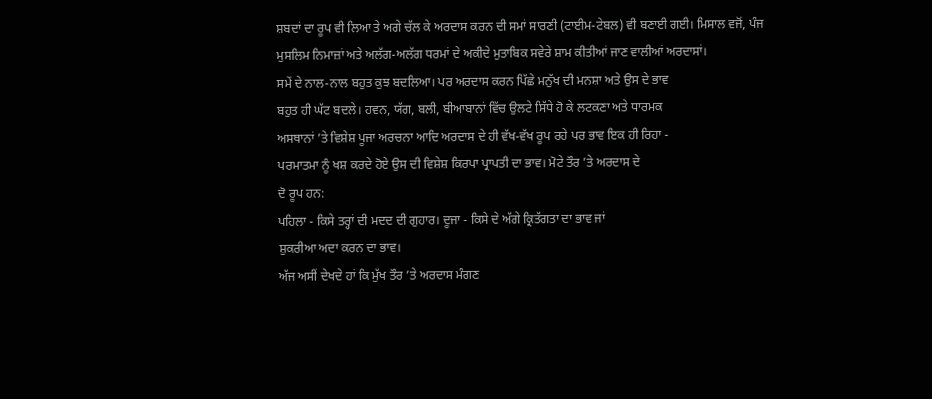ਸ਼ਬਦਾਂ ਦਾ ਰੂਪ ਵੀ ਲਿਆ ਤੇ ਅਗੇ ਚੱਲ ਕੇ ਅਰਦਾਸ ਕਰਨ ਦੀ ਸਮਾਂ ਸਾਰਣੀ (ਟਾਈਮ-ਟੇਬਲ) ਵੀ ਬਣਾਈ ਗਈ। ਮਿਸਾਲ ਵਜੋਂ, ਪੰਜ ਮੁਸਲਿਮ ਨਿਮਾਜ਼ਾਂ ਅਤੇ ਅਲੱਗ-ਅਲੱਗ ਧਰਮਾਂ ਦੇ ਅਕੀਦੇ ਮੁਤਾਬਿਕ ਸਵੇਰੇ ਸ਼ਾਮ ਕੀਤੀਆਂ ਜਾਣ ਵਾਲੀਆਂ ਅਰਦਾਸਾਂ।
ਸਮੇਂ ਦੇ ਨਾਲ-ਨਾਲ ਬਹੁਤ ਕੁਝ ਬਦਲਿਆ। ਪਰ ਅਰਦਾਸ ਕਰਨ ਪਿੱਛੇ ਮਨੁੱਖ ਦੀ ਮਨਸ਼ਾ ਅਤੇ ਉਸ ਦੇ ਭਾਵ
ਬਹੁਤ ਹੀ ਘੱਟ ਬਦਲੇ। ਹਵਨ, ਯੱਗ, ਬਲੀ, ਬੀਆਬਾਨਾਂ ਵਿੱਚ ਉਲਟੇ ਸਿੱਧੇ ਹੋ ਕੇ ਲਟਕਣਾ ਅਤੇ ਧਾਰਮਕ
ਅਸਥਾਨਾਂ ’ਤੇ ਵਿਸ਼ੇਸ਼ ਪੂਜਾ ਅਰਚਨਾ ਆਦਿ ਅਰਦਾਸ ਦੇ ਹੀ ਵੱਖ-ਵੱਖ ਰੂਪ ਰਹੇ ਪਰ ਭਾਵ ਇਕ ਹੀ ਰਿਹਾ -
ਪਰਮਾਤਮਾ ਨੂੰ ਖਸ਼ ਕਰਦੇ ਹੋਏ ਉਸ ਦੀ ਵਿਸ਼ੇਸ਼ ਕਿਰਪਾ ਪ੍ਰਾਪਤੀ ਦਾ ਭਾਵ। ਮੋਟੇ ਤੌਰ ’ਤੇ ਅਰਦਾਸ ਦੇ
ਦੋ ਰੂਪ ਹਨ:
ਪਹਿਲਾ - ਕਿਸੇ ਤਰ੍ਹਾਂ ਦੀ ਮਦਦ ਦੀ ਗੁਹਾਰ। ਦੂਜਾ - ਕਿਸੇ ਦੇ ਅੱਗੇ ਕ੍ਰਿਤੱਗਤਾ ਦਾ ਭਾਵ ਜਾਂ
ਸ਼ੁਕਰੀਆ ਅਦਾ ਕਰਨ ਦਾ ਭਾਵ।
ਅੱਜ ਅਸੀਂ ਦੇਖਦੇ ਹਾਂ ਕਿ ਮੁੱਖ ਤੌਰ ’ਤੇ ਅਰਦਾਸ ਮੰਗਣ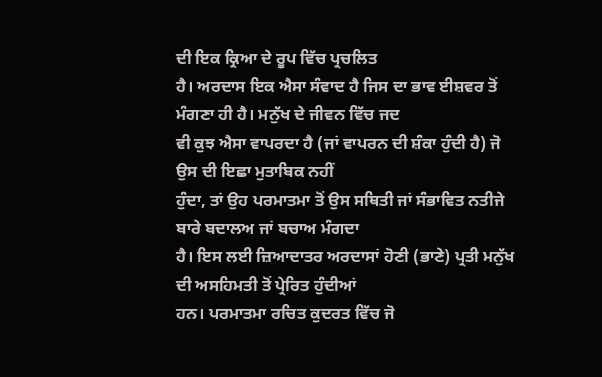ਦੀ ਇਕ ਕ੍ਰਿਆ ਦੇ ਰੂਪ ਵਿੱਚ ਪ੍ਰਚਲਿਤ
ਹੈ। ਅਰਦਾਸ ਇਕ ਐਸਾ ਸੰਵਾਦ ਹੈ ਜਿਸ ਦਾ ਭਾਵ ਈਸ਼ਵਰ ਤੋਂ ਮੰਗਣਾ ਹੀ ਹੈ। ਮਨੁੱਖ ਦੇ ਜੀਵਨ ਵਿੱਚ ਜਦ
ਵੀ ਕੁਝ ਐਸਾ ਵਾਪਰਦਾ ਹੈ (ਜਾਂ ਵਾਪਰਨ ਦੀ ਸ਼ੰਕਾ ਹੁੰਦੀ ਹੈ) ਜੋ ਉਸ ਦੀ ਇਛਾ ਮੁਤਾਬਿਕ ਨਹੀਂ
ਹੁੰਦਾ, ਤਾਂ ਉਹ ਪਰਮਾਤਮਾ ਤੋਂ ਉਸ ਸਥਿਤੀ ਜਾਂ ਸੰਭਾਵਿਤ ਨਤੀਜੇ ਬਾਰੇ ਬਦਾਲਅ ਜਾਂ ਬਚਾਅ ਮੰਗਦਾ
ਹੈ। ਇਸ ਲਈ ਜ਼ਿਆਦਾਤਰ ਅਰਦਾਸਾਂ ਹੋਣੀ (ਭਾਣੇ) ਪ੍ਰਤੀ ਮਨੁੱਖ ਦੀ ਅਸਹਿਮਤੀ ਤੋਂ ਪ੍ਰੇਰਿਤ ਹੁੰਦੀਆਂ
ਹਨ। ਪਰਮਾਤਮਾ ਰਚਿਤ ਕੁਦਰਤ ਵਿੱਚ ਜੋ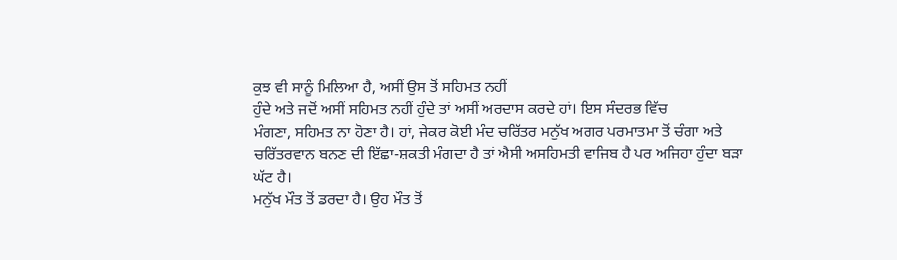ਕੁਝ ਵੀ ਸਾਨੂੰ ਮਿਲਿਆ ਹੈ, ਅਸੀਂ ਉਸ ਤੋਂ ਸਹਿਮਤ ਨਹੀਂ
ਹੁੰਦੇ ਅਤੇ ਜਦੋਂ ਅਸੀਂ ਸਹਿਮਤ ਨਹੀਂ ਹੁੰਦੇ ਤਾਂ ਅਸੀਂ ਅਰਦਾਸ ਕਰਦੇ ਹਾਂ। ਇਸ ਸੰਦਰਭ ਵਿੱਚ
ਮੰਗਣਾ, ਸਹਿਮਤ ਨਾ ਹੋਣਾ ਹੈ। ਹਾਂ, ਜੇਕਰ ਕੋਈ ਮੰਦ ਚਰਿੱਤਰ ਮਨੁੱਖ ਅਗਰ ਪਰਮਾਤਮਾ ਤੋਂ ਚੰਗਾ ਅਤੇ
ਚਰਿੱਤਰਵਾਨ ਬਨਣ ਦੀ ਇੱਛਾ-ਸ਼ਕਤੀ ਮੰਗਦਾ ਹੈ ਤਾਂ ਐਸੀ ਅਸਹਿਮਤੀ ਵਾਜਿਬ ਹੈ ਪਰ ਅਜਿਹਾ ਹੁੰਦਾ ਬੜਾ
ਘੱਟ ਹੈ।
ਮਨੁੱਖ ਮੌਤ ਤੋਂ ਡਰਦਾ ਹੈ। ਉਹ ਮੌਤ ਤੋਂ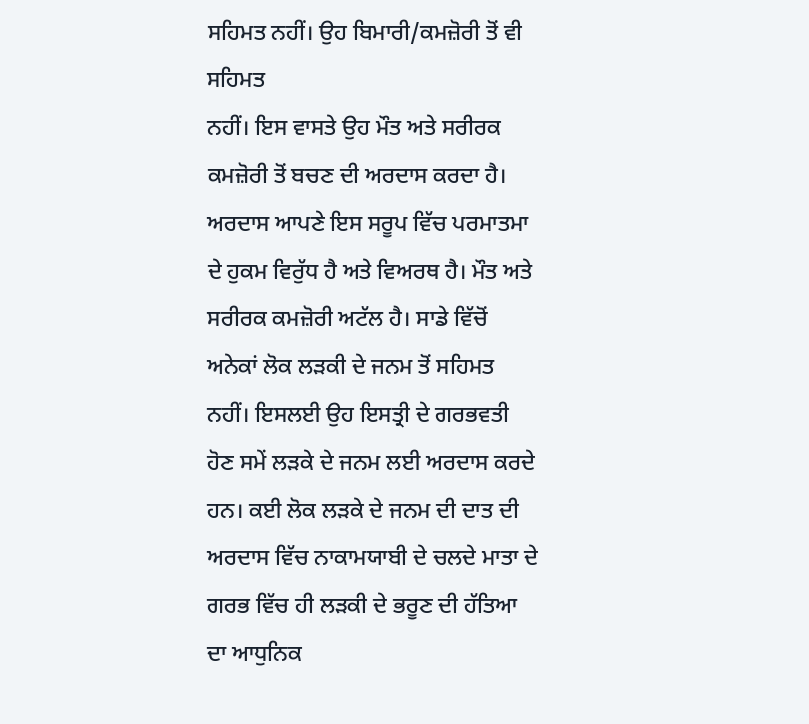ਸਹਿਮਤ ਨਹੀਂ। ਉਹ ਬਿਮਾਰੀ/ਕਮਜ਼ੋਰੀ ਤੋਂ ਵੀ ਸਹਿਮਤ
ਨਹੀਂ। ਇਸ ਵਾਸਤੇ ਉਹ ਮੌਤ ਅਤੇ ਸਰੀਰਕ ਕਮਜ਼ੋਰੀ ਤੋਂ ਬਚਣ ਦੀ ਅਰਦਾਸ ਕਰਦਾ ਹੈ।
ਅਰਦਾਸ ਆਪਣੇ ਇਸ ਸਰੂਪ ਵਿੱਚ ਪਰਮਾਤਮਾ ਦੇ ਹੁਕਮ ਵਿਰੁੱਧ ਹੈ ਅਤੇ ਵਿਅਰਥ ਹੈ। ਮੌਤ ਅਤੇ ਸਰੀਰਕ ਕਮਜ਼ੋਰੀ ਅਟੱਲ ਹੈ। ਸਾਡੇ ਵਿੱਚੋਂ ਅਨੇਕਾਂ ਲੋਕ ਲੜਕੀ ਦੇ ਜਨਮ ਤੋਂ ਸਹਿਮਤ ਨਹੀਂ। ਇਸਲਈ ਉਹ ਇਸਤ੍ਰੀ ਦੇ ਗਰਭਵਤੀ ਹੋਣ ਸਮੇਂ ਲੜਕੇ ਦੇ ਜਨਮ ਲਈ ਅਰਦਾਸ ਕਰਦੇ ਹਨ। ਕਈ ਲੋਕ ਲੜਕੇ ਦੇ ਜਨਮ ਦੀ ਦਾਤ ਦੀ ਅਰਦਾਸ ਵਿੱਚ ਨਾਕਾਮਯਾਬੀ ਦੇ ਚਲਦੇ ਮਾਤਾ ਦੇ ਗਰਭ ਵਿੱਚ ਹੀ ਲੜਕੀ ਦੇ ਭਰੂਣ ਦੀ ਹੱਤਿਆ ਦਾ ਆਧੁਨਿਕ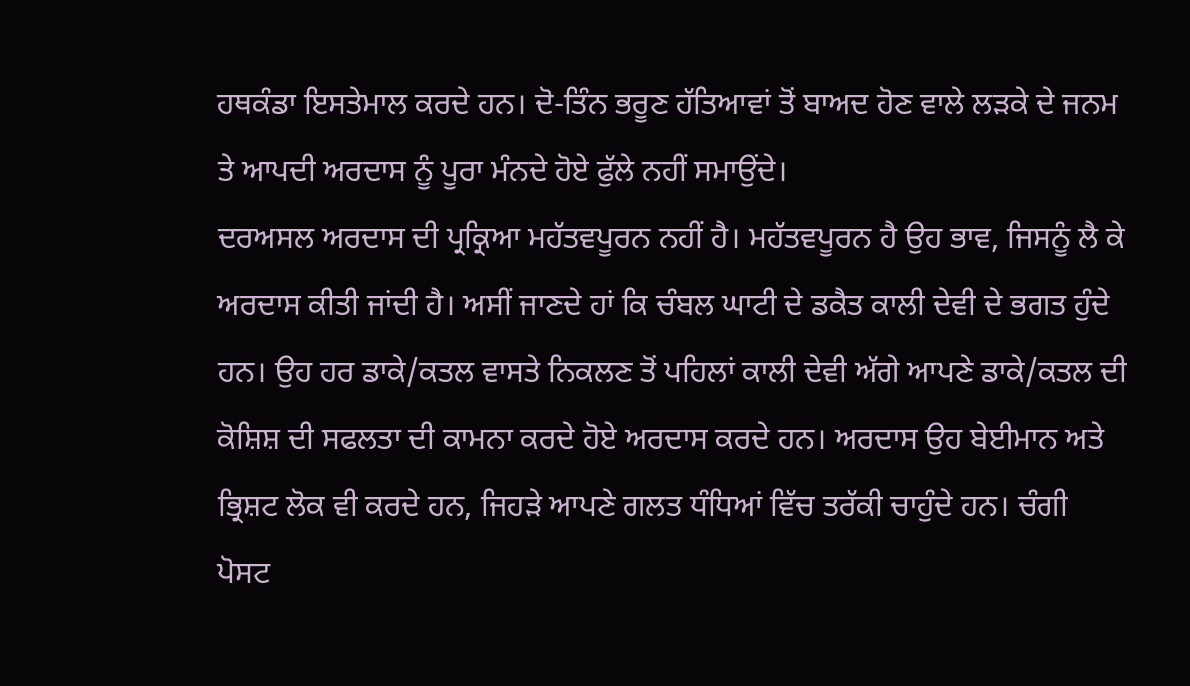ਹਥਕੰਡਾ ਇਸਤੇਮਾਲ ਕਰਦੇ ਹਨ। ਦੋ-ਤਿੰਨ ਭਰੂਣ ਹੱਤਿਆਵਾਂ ਤੋਂ ਬਾਅਦ ਹੋਣ ਵਾਲੇ ਲੜਕੇ ਦੇ ਜਨਮ ਤੇ ਆਪਦੀ ਅਰਦਾਸ ਨੂੰ ਪੂਰਾ ਮੰਨਦੇ ਹੋਏ ਫੁੱਲੇ ਨਹੀਂ ਸਮਾਉਂਦੇ।
ਦਰਅਸਲ ਅਰਦਾਸ ਦੀ ਪ੍ਰਕ੍ਰਿਆ ਮਹੱਤਵਪੂਰਨ ਨਹੀਂ ਹੈ। ਮਹੱਤਵਪੂਰਨ ਹੈ ਉਹ ਭਾਵ, ਜਿਸਨੂੰ ਲੈ ਕੇ ਅਰਦਾਸ ਕੀਤੀ ਜਾਂਦੀ ਹੈ। ਅਸੀਂ ਜਾਣਦੇ ਹਾਂ ਕਿ ਚੰਬਲ ਘਾਟੀ ਦੇ ਡਕੈਤ ਕਾਲੀ ਦੇਵੀ ਦੇ ਭਗਤ ਹੁੰਦੇ ਹਨ। ਉਹ ਹਰ ਡਾਕੇ/ਕਤਲ ਵਾਸਤੇ ਨਿਕਲਣ ਤੋਂ ਪਹਿਲਾਂ ਕਾਲੀ ਦੇਵੀ ਅੱਗੇ ਆਪਣੇ ਡਾਕੇ/ਕਤਲ ਦੀ ਕੋਸ਼ਿਸ਼ ਦੀ ਸਫਲਤਾ ਦੀ ਕਾਮਨਾ ਕਰਦੇ ਹੋਏ ਅਰਦਾਸ ਕਰਦੇ ਹਨ। ਅਰਦਾਸ ਉਹ ਬੇਈਮਾਨ ਅਤੇ ਭ੍ਰਿਸ਼ਟ ਲੋਕ ਵੀ ਕਰਦੇ ਹਨ, ਜਿਹੜੇ ਆਪਣੇ ਗਲਤ ਧੰਧਿਆਂ ਵਿੱਚ ਤਰੱਕੀ ਚਾਹੁੰਦੇ ਹਨ। ਚੰਗੀ ਪੋਸਟ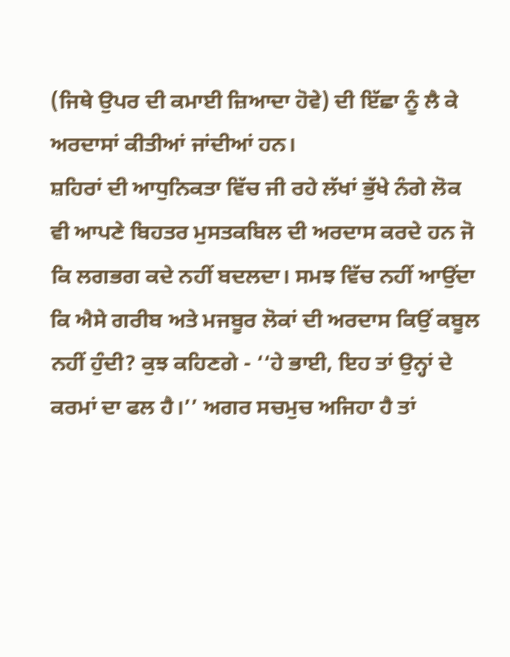(ਜਿਥੇ ਉਪਰ ਦੀ ਕਮਾਈ ਜ਼ਿਆਦਾ ਹੋਵੇ) ਦੀ ਇੱਛਾ ਨੂੰ ਲੈ ਕੇ ਅਰਦਾਸਾਂ ਕੀਤੀਆਂ ਜਾਂਦੀਆਂ ਹਨ।
ਸ਼ਹਿਰਾਂ ਦੀ ਆਧੁਨਿਕਤਾ ਵਿੱਚ ਜੀ ਰਹੇ ਲੱਖਾਂ ਭੁੱਖੇ ਨੰਗੇ ਲੋਕ ਵੀ ਆਪਣੇ ਬਿਹਤਰ ਮੁਸਤਕਬਿਲ ਦੀ ਅਰਦਾਸ ਕਰਦੇ ਹਨ ਜੋ ਕਿ ਲਗਭਗ ਕਦੇ ਨਹੀਂ ਬਦਲਦਾ। ਸਮਝ ਵਿੱਚ ਨਹੀਂ ਆਉਂਦਾ ਕਿ ਐਸੇ ਗਰੀਬ ਅਤੇ ਮਜਬੂਰ ਲੋਕਾਂ ਦੀ ਅਰਦਾਸ ਕਿਉਂ ਕਬੂਲ ਨਹੀਂ ਹੁੰਦੀ? ਕੁਝ ਕਹਿਣਗੇ - ‘‘ਹੇ ਭਾਈ, ਇਹ ਤਾਂ ਉਨ੍ਹਾਂ ਦੇ ਕਰਮਾਂ ਦਾ ਫਲ ਹੈ।’’ ਅਗਰ ਸਚਮੁਚ ਅਜਿਹਾ ਹੈ ਤਾਂ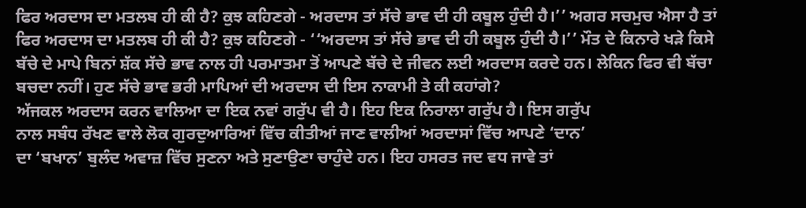ਫਿਰ ਅਰਦਾਸ ਦਾ ਮਤਲਬ ਹੀ ਕੀ ਹੈ? ਕੁਝ ਕਹਿਣਗੇ - ਅਰਦਾਸ ਤਾਂ ਸੱਚੇ ਭਾਵ ਦੀ ਹੀ ਕਬੂਲ ਹੁੰਦੀ ਹੈ।’’ ਅਗਰ ਸਚਮੁਚ ਐਸਾ ਹੈ ਤਾਂ ਫਿਰ ਅਰਦਾਸ ਦਾ ਮਤਲਬ ਹੀ ਕੀ ਹੈ? ਕੁਝ ਕਹਿਣਗੇ - ‘‘ਅਰਦਾਸ ਤਾਂ ਸੱਚੇ ਭਾਵ ਦੀ ਹੀ ਕਬੂਲ ਹੁੰਦੀ ਹੈ।’’ ਮੌਤ ਦੇ ਕਿਨਾਰੇ ਖੜੇ ਕਿਸੇ ਬੱਚੇ ਦੇ ਮਾਪੇ ਬਿਨਾਂ ਸ਼ੱਕ ਸੱਚੇ ਭਾਵ ਨਾਲ ਹੀ ਪਰਮਾਤਮਾ ਤੋਂ ਆਪਣੇ ਬੱਚੇ ਦੇ ਜੀਵਨ ਲਈ ਅਰਦਾਸ ਕਰਦੇ ਹਨ। ਲੇਕਿਨ ਫਿਰ ਵੀ ਬੱਚਾ ਬਚਦਾ ਨਹੀਂ। ਹੁਣ ਸੱਚੇ ਭਾਵ ਭਰੀ ਮਾਪਿਆਂ ਦੀ ਅਰਦਾਸ ਦੀ ਇਸ ਨਾਕਾਮੀ ਤੇ ਕੀ ਕਹਾਂਗੇ?
ਅੱਜਕਲ ਅਰਦਾਸ ਕਰਨ ਵਾਲਿਆ ਦਾ ਇਕ ਨਵਾਂ ਗਰੁੱਪ ਵੀ ਹੈ। ਇਹ ਇਕ ਨਿਰਾਲਾ ਗਰੁੱਪ ਹੈ। ਇਸ ਗਰੁੱਪ
ਨਾਲ ਸਬੰਧ ਰੱਖਣ ਵਾਲੇ ਲੋਕ ਗੁਰਦੁਆਰਿਆਂ ਵਿੱਚ ਕੀਤੀਆਂ ਜਾਣ ਵਾਲੀਆਂ ਅਰਦਾਸਾਂ ਵਿੱਚ ਆਪਣੇ ‘ਦਾਨ’
ਦਾ ‘ਬਖਾਨ’ ਬੁਲੰਦ ਅਵਾਜ਼ ਵਿੱਚ ਸੁਣਨਾ ਅਤੇ ਸੁਣਾਉਣਾ ਚਾਹੁੰਦੇ ਹਨ। ਇਹ ਹਸਰਤ ਜਦ ਵਧ ਜਾਵੇ ਤਾਂ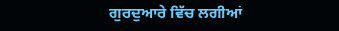ਗੁਰਦੁਆਰੇ ਵਿੱਚ ਲਗੀਆਂ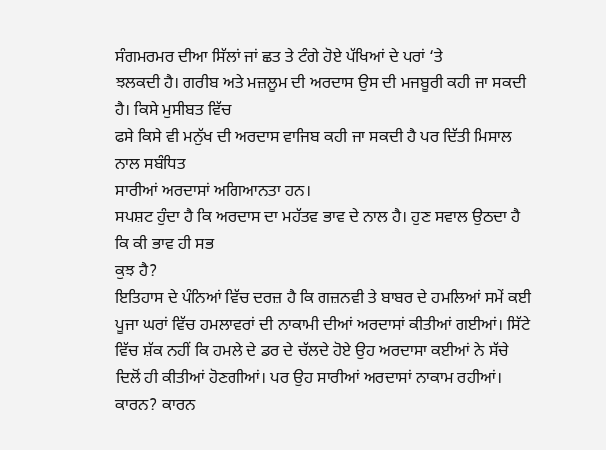ਸੰਗਮਰਮਰ ਦੀਆ ਸਿੱਲਾਂ ਜਾਂ ਛਤ ਤੇ ਟੰਗੇ ਹੋਏ ਪੱਖਿਆਂ ਦੇ ਪਰਾਂ ‘ਤੇ
ਝਲਕਦੀ ਹੈ। ਗਰੀਬ ਅਤੇ ਮਜ਼ਲੂਮ ਦੀ ਅਰਦਾਸ ਉਸ ਦੀ ਮਜਬੂਰੀ ਕਹੀ ਜਾ ਸਕਦੀ ਹੈ। ਕਿਸੇ ਮੁਸੀਬਤ ਵਿੱਚ
ਫਸੇ ਕਿਸੇ ਵੀ ਮਨੁੱਖ ਦੀ ਅਰਦਾਸ ਵਾਜਿਬ ਕਹੀ ਜਾ ਸਕਦੀ ਹੈ ਪਰ ਦਿੱਤੀ ਮਿਸਾਲ ਨਾਲ ਸਬੰਧਿਤ
ਸਾਰੀਆਂ ਅਰਦਾਸਾਂ ਅਗਿਆਨਤਾ ਹਨ।
ਸਪਸ਼ਟ ਹੁੰਦਾ ਹੈ ਕਿ ਅਰਦਾਸ ਦਾ ਮਹੱਤਵ ਭਾਵ ਦੇ ਨਾਲ ਹੈ। ਹੁਣ ਸਵਾਲ ਉਠਦਾ ਹੈ ਕਿ ਕੀ ਭਾਵ ਹੀ ਸਭ
ਕੁਝ ਹੈ?
ਇਤਿਹਾਸ ਦੇ ਪੰਨਿਆਂ ਵਿੱਚ ਦਰਜ਼ ਹੈ ਕਿ ਗਜ਼ਨਵੀ ਤੇ ਬਾਬਰ ਦੇ ਹਮਲਿਆਂ ਸਮੇਂ ਕਈ ਪੂਜਾ ਘਰਾਂ ਵਿੱਚ ਹਮਲਾਵਰਾਂ ਦੀ ਨਾਕਾਮੀ ਦੀਆਂ ਅਰਦਾਸਾਂ ਕੀਤੀਆਂ ਗਈਆਂ। ਸਿੱਟੇ ਵਿੱਚ ਸ਼ੱਕ ਨਹੀਂ ਕਿ ਹਮਲੇ ਦੇ ਡਰ ਦੇ ਚੱਲਦੇ ਹੋਏ ਉਹ ਅਰਦਾਸਾ ਕਈਆਂ ਨੇ ਸੱਚੇ ਦਿਲੋਂ ਹੀ ਕੀਤੀਆਂ ਹੋਣਗੀਆਂ। ਪਰ ਉਹ ਸਾਰੀਆਂ ਅਰਦਾਸਾਂ ਨਾਕਾਮ ਰਹੀਆਂ। ਕਾਰਨ? ਕਾਰਨ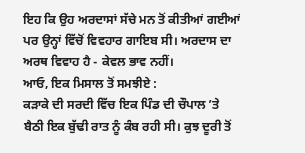ਇਹ ਕਿ ਉਹ ਅਰਦਾਸਾਂ ਸੱਚੇ ਮਨ ਤੋਂ ਕੀਤੀਆਂ ਗਈਆਂ ਪਰ ਉਨ੍ਹਾਂ ਵਿੱਚੋਂ ਵਿਵਹਾਰ ਗਾਇਬ ਸੀ। ਅਰਦਾਸ ਦਾ ਅਰਥ ਵਿਵਾਹ ਹੈ - ਕੇਵਲ ਭਾਵ ਨਹੀਂ।
ਆਓ, ਇਕ ਮਿਸਾਲ ਤੋਂ ਸਮਝੀਏ :
ਕੜਾਕੇ ਦੀ ਸਰਦੀ ਵਿੱਚ ਇਕ ਪਿੰਡ ਦੀ ਚੌਪਾਲ ’ਤੇ ਬੈਠੀ ਇਕ ਬੁੱਢੀ ਰਾਤ ਨੂੰ ਕੰਬ ਰਹੀ ਸੀ। ਕੁਝ ਦੂਰੀ ਤੋਂ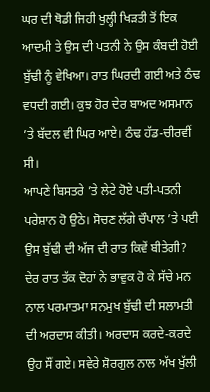ਘਰ ਦੀ ਥੋਡੀ ਜਿਹੀ ਖੁਲ੍ਹੀ ਖਿੜਤੀ ਤੋਂ ਇਕ ਆਦਮੀ ਤੇ ਉਸ ਦੀ ਪਤਨੀ ਨੇ ਉਸ ਕੰਬਦੀ ਹੋਈ ਬੁੱਢੀ ਨੂੰ ਵੇਖਿਆ। ਰਾਤ ਘਿਰਦੀ ਗਈ ਅਤੇ ਠੰਢ ਵਧਦੀ ਗਈ। ਕੁਝ ਹੋਰ ਦੇਰ ਬਾਅਦ ਅਸਮਾਨ ’ਤੇ ਬੱਦਲ ਵੀ ਘਿਰ ਆਏ। ਠੰਢ ਹੱਡ-ਚੀਰਵੀਂ ਸੀ।
ਆਪਣੇ ਬਿਸਤਰੇ ’ਤੇ ਲੇਟੇ ਹੋਏ ਪਤੀ-ਪਤਨੀ ਪਰੇਸ਼ਾਨ ਹੋ ਉਠੇ। ਸੋਚਣ ਲੱਗੇ ਚੌਪਾਲ ’ਤੇ ਪਈ ਉਸ ਬੁੱਢੀ ਦੀ ਅੱਜ ਦੀ ਰਾਤ ਕਿਵੇਂ ਬੀਤੇਗੀ? ਦੇਰ ਰਾਤ ਤੱਕ ਦੋਹਾਂ ਨੇ ਭਾਵੁਕ ਹੋ ਕੇ ਸੱਚੇ ਮਨ ਨਾਲ ਪਰਮਾਤਮਾ ਸਨਮੁਖ ਬੁੱਢੀ ਦੀ ਸਲਾਮਤੀ ਦੀ ਅਰਦਾਸ ਕੀਤੀ। ਅਰਦਾਸ ਕਰਦੇ-ਕਰਦੇ ਉਹ ਸੌਂ ਗਏ। ਸਵੇਰੇ ਸ਼ੋਰਗੁਲ ਨਾਲ ਅੱਖ ਖੁੱਲੀ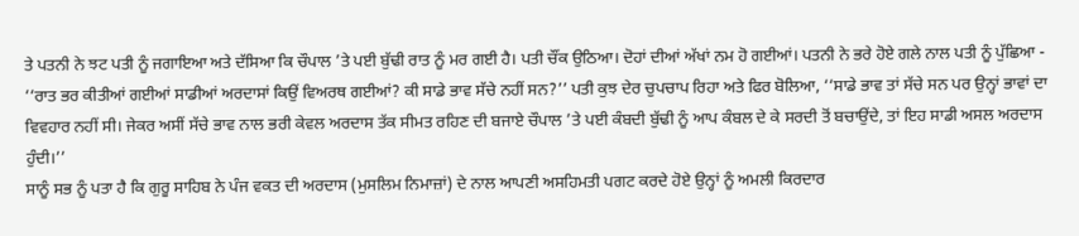ਤੇ ਪਤਨੀ ਨੇ ਝਟ ਪਤੀ ਨੂੰ ਜਗਾਇਆ ਅਤੇ ਦੱਸਿਆ ਕਿ ਚੌਪਾਲ ’ਤੇ ਪਈ ਬੁੱਢੀ ਰਾਤ ਨੂੰ ਮਰ ਗਈ ਹੈ। ਪਤੀ ਚੌਂਕ ਉਠਿਆ। ਦੋਹਾਂ ਦੀਆਂ ਅੱਖਾਂ ਨਮ ਹੋ ਗਈਆਂ। ਪਤਨੀ ਨੇ ਭਰੇ ਹੋਏ ਗਲੇ ਨਾਲ ਪਤੀ ਨੂੰ ਪੁੱਛਿਆ - ‘‘ਰਾਤ ਭਰ ਕੀਤੀਆਂ ਗਈਆਂ ਸਾਡੀਆਂ ਅਰਦਾਸਾਂ ਕਿਉਂ ਵਿਅਰਥ ਗਈਆਂ? ਕੀ ਸਾਡੇ ਭਾਵ ਸੱਚੇ ਨਹੀਂ ਸਨ?’’ ਪਤੀ ਕੁਝ ਦੇਰ ਚੁਪਚਾਪ ਰਿਹਾ ਅਤੇ ਫਿਰ ਬੋਲਿਆ, ‘‘ਸਾਡੇ ਭਾਵ ਤਾਂ ਸੱਚੇ ਸਨ ਪਰ ਉਨ੍ਹਾਂ ਭਾਵਾਂ ਦਾ ਵਿਵਹਾਰ ਨਹੀਂ ਸੀ। ਜੇਕਰ ਅਸੀਂ ਸੱਚੇ ਭਾਵ ਨਾਲ ਭਰੀ ਕੇਵਲ ਅਰਦਾਸ ਤੱਕ ਸੀਮਤ ਰਹਿਣ ਦੀ ਬਜਾਏ ਚੌਪਾਲ ’ਤੇ ਪਈ ਕੰਬਦੀ ਬੁੱਢੀ ਨੂੰ ਆਪ ਕੰਬਲ ਦੇ ਕੇ ਸਰਦੀ ਤੋਂ ਬਚਾਉਂਦੇ, ਤਾਂ ਇਹ ਸਾਡੀ ਅਸਲ ਅਰਦਾਸ ਹੁੰਦੀ।’’
ਸਾਨੂੰ ਸਭ ਨੂੰ ਪਤਾ ਹੈ ਕਿ ਗੁਰੂ ਸਾਹਿਬ ਨੇ ਪੰਜ ਵਕਤ ਦੀ ਅਰਦਾਸ (ਮੁਸਲਿਮ ਨਿਮਾਜ਼ਾਂ) ਦੇ ਨਾਲ ਆਪਣੀ ਅਸਹਿਮਤੀ ਪਗਟ ਕਰਦੇ ਹੋਏ ਉਨ੍ਹਾਂ ਨੂੰ ਅਮਲੀ ਕਿਰਦਾਰ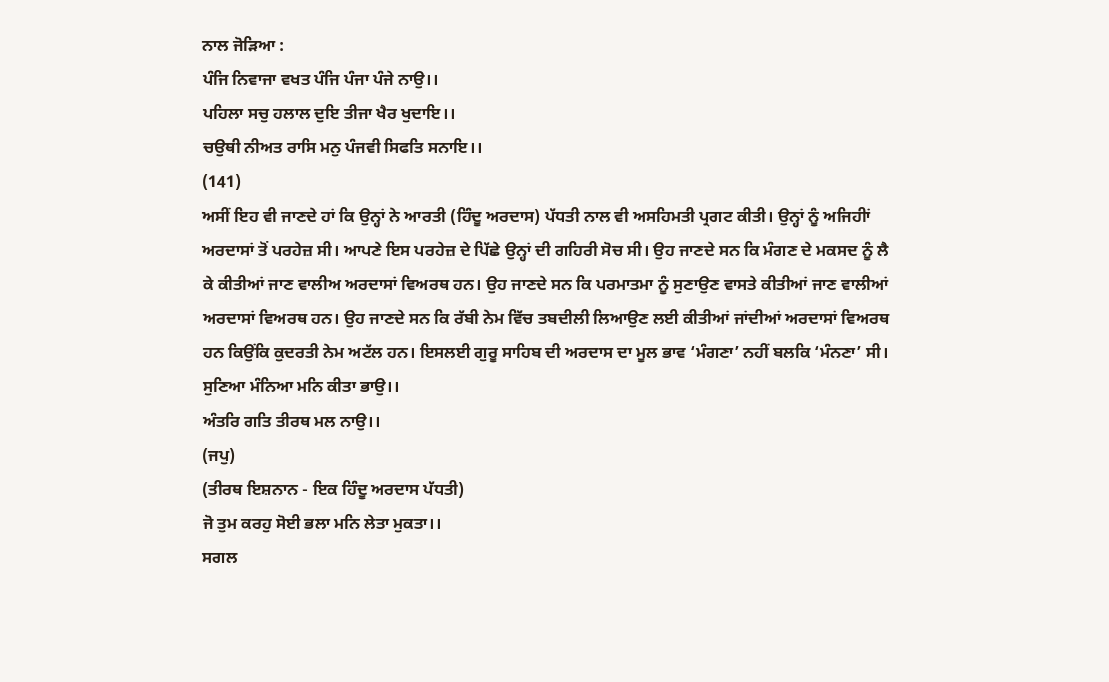ਨਾਲ ਜੋੜਿਆ :
ਪੰਜਿ ਨਿਵਾਜਾ ਵਖਤ ਪੰਜਿ ਪੰਜਾ ਪੰਜੇ ਨਾਉ।।
ਪਹਿਲਾ ਸਚੁ ਹਲਾਲ ਦੁਇ ਤੀਜਾ ਖੈਰ ਖੁਦਾਇ।।
ਚਉਥੀ ਨੀਅਤ ਰਾਸਿ ਮਨੁ ਪੰਜਵੀ ਸਿਫਤਿ ਸਨਾਇ।।
(141)
ਅਸੀਂ ਇਹ ਵੀ ਜਾਣਦੇ ਹਾਂ ਕਿ ਉਨ੍ਹਾਂ ਨੇ ਆਰਤੀ (ਹਿੰਦੂ ਅਰਦਾਸ) ਪੱਧਤੀ ਨਾਲ ਵੀ ਅਸਹਿਮਤੀ ਪ੍ਰਗਟ ਕੀਤੀ। ਉਨ੍ਹਾਂ ਨੂੰ ਅਜਿਹੀਾਂ ਅਰਦਾਸਾਂ ਤੋਂ ਪਰਹੇਜ਼ ਸੀ। ਆਪਣੇ ਇਸ ਪਰਹੇਜ਼ ਦੇ ਪਿੱਛੇ ਉਨ੍ਹਾਂ ਦੀ ਗਹਿਰੀ ਸੋਚ ਸੀ। ਉਹ ਜਾਣਦੇ ਸਨ ਕਿ ਮੰਗਣ ਦੇ ਮਕਸਦ ਨੂੰ ਲੈ ਕੇ ਕੀਤੀਆਂ ਜਾਣ ਵਾਲੀਅ ਅਰਦਾਸਾਂ ਵਿਅਰਥ ਹਨ। ਉਹ ਜਾਣਦੇ ਸਨ ਕਿ ਪਰਮਾਤਮਾ ਨੂੰ ਸੁਣਾਉਣ ਵਾਸਤੇ ਕੀਤੀਆਂ ਜਾਣ ਵਾਲੀਆਂ ਅਰਦਾਸਾਂ ਵਿਅਰਥ ਹਨ। ਉਹ ਜਾਣਦੇ ਸਨ ਕਿ ਰੱਬੀ ਨੇਮ ਵਿੱਚ ਤਬਦੀਲੀ ਲਿਆਉਣ ਲਈ ਕੀਤੀਆਂ ਜਾਂਦੀਆਂ ਅਰਦਾਸਾਂ ਵਿਅਰਥ ਹਨ ਕਿਉਂਕਿ ਕੁਦਰਤੀ ਨੇਮ ਅਟੱਲ ਹਨ। ਇਸਲਈ ਗੁਰੂ ਸਾਹਿਬ ਦੀ ਅਰਦਾਸ ਦਾ ਮੂਲ ਭਾਵ ‘ਮੰਗਣਾ’ ਨਹੀਂ ਬਲਕਿ ‘ਮੰਨਣਾ’ ਸੀ।
ਸੁਣਿਆ ਮੰਨਿਆ ਮਨਿ ਕੀਤਾ ਭਾਉ।।
ਅੰਤਰਿ ਗਤਿ ਤੀਰਥ ਮਲ ਨਾਉ।।
(ਜਪੁ)
(ਤੀਰਥ ਇਸ਼ਨਾਨ - ਇਕ ਹਿੰਦੂ ਅਰਦਾਸ ਪੱਧਤੀ)
ਜੋ ਤੁਮ ਕਰਹੁ ਸੋਈ ਭਲਾ ਮਨਿ ਲੇਤਾ ਮੁਕਤਾ।।
ਸਗਲ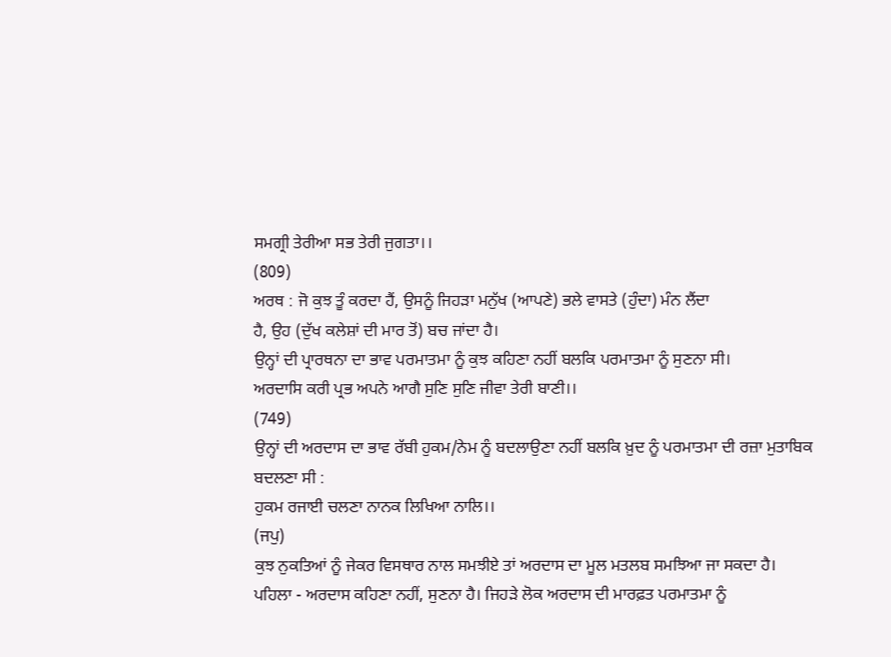ਸਮਗ੍ਰੀ ਤੇਰੀਆ ਸਭ ਤੇਰੀ ਜੁਗਤਾ।।
(809)
ਅਰਥ : ਜੋ ਕੁਝ ਤੂੰ ਕਰਦਾ ਹੈਂ, ਉਸਨੂੰ ਜਿਹੜਾ ਮਨੁੱਖ (ਆਪਣੇ) ਭਲੇ ਵਾਸਤੇ (ਹੁੰਦਾ) ਮੰਨ ਲੈਂਦਾ
ਹੈ, ਉਹ (ਦੁੱਖ ਕਲੇਸ਼ਾਂ ਦੀ ਮਾਰ ਤੋਂ) ਬਚ ਜਾਂਦਾ ਹੈ।
ਉਨ੍ਹਾਂ ਦੀ ਪ੍ਰਾਰਥਨਾ ਦਾ ਭਾਵ ਪਰਮਾਤਮਾ ਨੂੰ ਕੁਝ ਕਹਿਣਾ ਨਹੀਂ ਬਲਕਿ ਪਰਮਾਤਮਾ ਨੂੰ ਸੁਣਨਾ ਸੀ।
ਅਰਦਾਸਿ ਕਰੀ ਪ੍ਰਭ ਅਪਨੇ ਆਗੈ ਸੁਣਿ ਸੁਣਿ ਜੀਵਾ ਤੇਰੀ ਬਾਣੀ।।
(749)
ਉਨ੍ਹਾਂ ਦੀ ਅਰਦਾਸ ਦਾ ਭਾਵ ਰੱਬੀ ਹੁਕਮ/ਨੇਮ ਨੂੰ ਬਦਲਾਉਣਾ ਨਹੀਂ ਬਲਕਿ ਖ਼ੁਦ ਨੂੰ ਪਰਮਾਤਮਾ ਦੀ ਰਜ਼ਾ ਮੁਤਾਬਿਕ ਬਦਲਣਾ ਸੀ :
ਹੁਕਮ ਰਜਾਈ ਚਲਣਾ ਨਾਨਕ ਲਿਖਿਆ ਨਾਲਿ।।
(ਜਪੁ)
ਕੁਝ ਨੁਕਤਿਆਂ ਨੂੰ ਜੇਕਰ ਵਿਸਥਾਰ ਨਾਲ ਸਮਝੀਏ ਤਾਂ ਅਰਦਾਸ ਦਾ ਮੂਲ ਮਤਲਬ ਸਮਝਿਆ ਜਾ ਸਕਦਾ ਹੈ।
ਪਹਿਲਾ - ਅਰਦਾਸ ਕਹਿਣਾ ਨਹੀਂ, ਸੁਣਨਾ ਹੈ। ਜਿਹੜੇ ਲੋਕ ਅਰਦਾਸ ਦੀ ਮਾਰਫ਼ਤ ਪਰਮਾਤਮਾ ਨੂੰ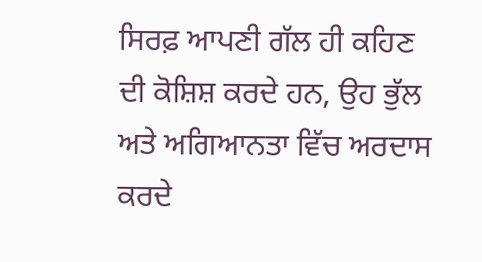ਸਿਰਫ਼ ਆਪਣੀ ਗੱਲ ਹੀ ਕਹਿਣ ਦੀ ਕੋਸ਼ਿਸ਼ ਕਰਦੇ ਹਨ, ਉਹ ਭੁੱਲ ਅਤੇ ਅਗਿਆਨਤਾ ਵਿੱਚ ਅਰਦਾਸ ਕਰਦੇ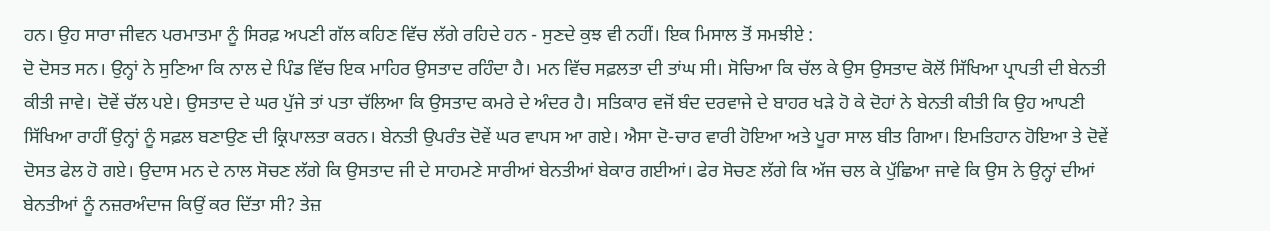ਹਨ। ਉਹ ਸਾਰਾ ਜੀਵਨ ਪਰਮਾਤਮਾ ਨੂੰ ਸਿਰਫ਼ ਅਪਣੀ ਗੱਲ ਕਹਿਣ ਵਿੱਚ ਲੱਗੇ ਰਹਿਦੇ ਹਨ - ਸੁਣਦੇ ਕੁਝ ਵੀ ਨਹੀਂ। ਇਕ ਮਿਸਾਲ ਤੋਂ ਸਮਝੀਏ :
ਦੋ ਦੋਸਤ ਸਨ। ਉਨ੍ਹਾਂ ਨੇ ਸੁਣਿਆ ਕਿ ਨਾਲ ਦੇ ਪਿੰਡ ਵਿੱਚ ਇਕ ਮਾਹਿਰ ਉਸਤਾਦ ਰਹਿੰਦਾ ਹੈ। ਮਨ ਵਿੱਚ ਸਫ਼ਲਤਾ ਦੀ ਤਾਂਘ ਸੀ। ਸੋਚਿਆ ਕਿ ਚੱਲ ਕੇ ਉਸ ਉਸਤਾਦ ਕੋਲੋਂ ਸਿੱਖਿਆ ਪ੍ਰਾਪਤੀ ਦੀ ਬੇਨਤੀ ਕੀਤੀ ਜਾਵੇ। ਦੋਵੇਂ ਚੱਲ ਪਏ। ਉਸਤਾਦ ਦੇ ਘਰ ਪੁੱਜੇ ਤਾਂ ਪਤਾ ਚੱਲਿਆ ਕਿ ਉਸਤਾਦ ਕਮਰੇ ਦੇ ਅੰਦਰ ਹੈ। ਸਤਿਕਾਰ ਵਜੋਂ ਬੰਦ ਦਰਵਾਜੇ ਦੇ ਬਾਹਰ ਖੜੇ ਹੋ ਕੇ ਦੋਹਾਂ ਨੇ ਬੇਨਤੀ ਕੀਤੀ ਕਿ ਉਹ ਆਪਣੀ ਸਿੱਖਿਆ ਰਾਹੀਂ ਉਨ੍ਹਾਂ ਨੂੰ ਸਫ਼ਲ ਬਣਾਉਣ ਦੀ ਕ੍ਰਿਪਾਲਤਾ ਕਰਨ। ਬੇਨਤੀ ਉਪਰੰਤ ਦੋਵੇਂ ਘਰ ਵਾਪਸ ਆ ਗਏ। ਐਸਾ ਦੋ-ਚਾਰ ਵਾਰੀ ਹੋਇਆ ਅਤੇ ਪੂਰਾ ਸਾਲ ਬੀਤ ਗਿਆ। ਇਮਤਿਹਾਨ ਹੋਇਆ ਤੇ ਦੋਵੇਂ ਦੋਸਤ ਫੇਲ ਹੋ ਗਏ। ਉਦਾਸ ਮਨ ਦੇ ਨਾਲ ਸੋਚਣ ਲੱਗੇ ਕਿ ਉਸਤਾਦ ਜੀ ਦੇ ਸਾਹਮਣੇ ਸਾਰੀਆਂ ਬੇਨਤੀਆਂ ਬੇਕਾਰ ਗਈਆਂ। ਫੇਰ ਸੋਚਣ ਲੱਗੇ ਕਿ ਅੱਜ ਚਲ ਕੇ ਪੁੱਛਿਆ ਜਾਵੇ ਕਿ ਉਸ ਨੇ ਉਨ੍ਹਾਂ ਦੀਆਂ ਬੇਨਤੀਆਂ ਨੂੰ ਨਜ਼ਰਅੰਦਾਜ ਕਿਉਂ ਕਰ ਦਿੱਤਾ ਸੀ? ਤੇਜ਼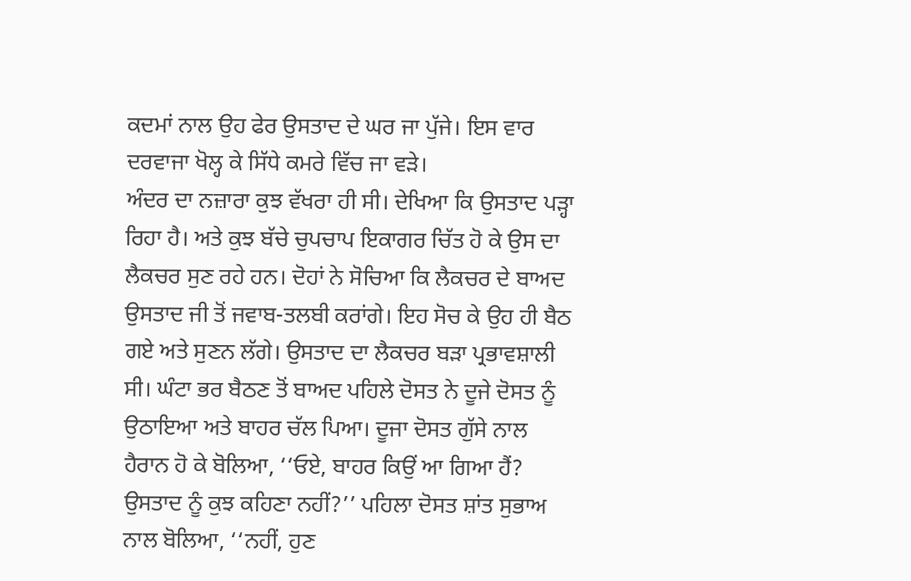ਕਦਮਾਂ ਨਾਲ ਉਹ ਫੇਰ ਉਸਤਾਦ ਦੇ ਘਰ ਜਾ ਪੁੱਜੇ। ਇਸ ਵਾਰ ਦਰਵਾਜਾ ਖੋਲ੍ਹ ਕੇ ਸਿੱਧੇ ਕਮਰੇ ਵਿੱਚ ਜਾ ਵੜੇ।
ਅੰਦਰ ਦਾ ਨਜ਼ਾਰਾ ਕੁਝ ਵੱਖਰਾ ਹੀ ਸੀ। ਦੇਖਿਆ ਕਿ ਉਸਤਾਦ ਪੜ੍ਹਾ ਰਿਹਾ ਹੈ। ਅਤੇ ਕੁਝ ਬੱਚੇ ਚੁਪਚਾਪ ਇਕਾਗਰ ਚਿੱਤ ਹੋ ਕੇ ਉਸ ਦਾ ਲੈਕਚਰ ਸੁਣ ਰਹੇ ਹਨ। ਦੋਹਾਂ ਨੇ ਸੋਚਿਆ ਕਿ ਲੈਕਚਰ ਦੇ ਬਾਅਦ ਉਸਤਾਦ ਜੀ ਤੋਂ ਜਵਾਬ-ਤਲਬੀ ਕਰਾਂਗੇ। ਇਹ ਸੋਚ ਕੇ ਉਹ ਹੀ ਬੈਠ ਗਏ ਅਤੇ ਸੁਣਨ ਲੱਗੇ। ਉਸਤਾਦ ਦਾ ਲੈਕਚਰ ਬੜਾ ਪ੍ਰਭਾਵਸ਼ਾਲੀ ਸੀ। ਘੰਟਾ ਭਰ ਬੈਠਣ ਤੋਂ ਬਾਅਦ ਪਹਿਲੇ ਦੋਸਤ ਨੇ ਦੂਜੇ ਦੋਸਤ ਨੂੰ ਉਠਾਇਆ ਅਤੇ ਬਾਹਰ ਚੱਲ ਪਿਆ। ਦੂਜਾ ਦੋਸਤ ਗੁੱਸੇ ਨਾਲ ਹੈਰਾਨ ਹੋ ਕੇ ਬੋਲਿਆ, ‘‘ਓਏ, ਬਾਹਰ ਕਿਉਂ ਆ ਗਿਆ ਹੈਂ? ਉਸਤਾਦ ਨੂੰ ਕੁਝ ਕਹਿਣਾ ਨਹੀਂ?’’ ਪਹਿਲਾ ਦੋਸਤ ਸ਼ਾਂਤ ਸੁਭਾਅ ਨਾਲ ਬੋਲਿਆ, ‘‘ਨਹੀਂ, ਹੁਣ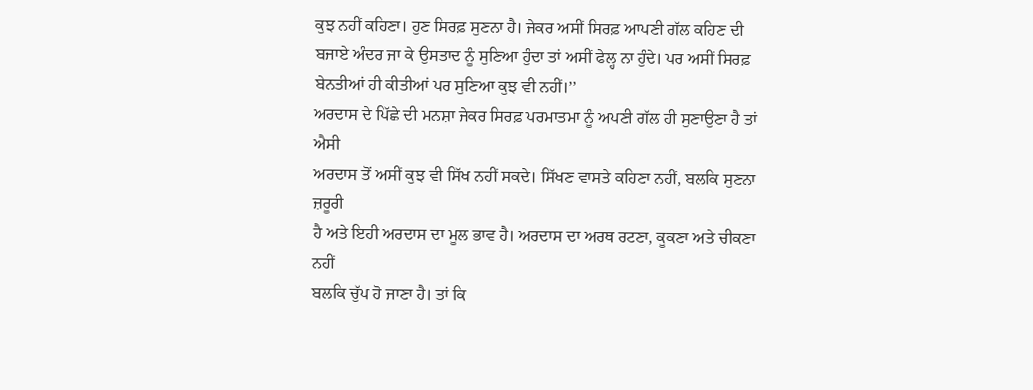ਕੁਝ ਨਹੀਂ ਕਹਿਣਾ। ਹੁਣ ਸਿਰਫ਼ ਸੁਣਨਾ ਹੈ। ਜੇਕਰ ਅਸੀਂ ਸਿਰਫ਼ ਆਪਣੀ ਗੱਲ ਕਹਿਣ ਦੀ ਬਜਾਏ ਅੰਦਰ ਜਾ ਕੇ ਉਸਤਾਦ ਨੂੰ ਸੁਣਿਆ ਹੁੰਦਾ ਤਾਂ ਅਸੀਂ ਫੇਲ੍ਹ ਨਾ ਹੁੰਦੇ। ਪਰ ਅਸੀਂ ਸਿਰਫ਼ ਬੇਨਤੀਆਂ ਹੀ ਕੀਤੀਆਂ ਪਰ ਸੁਣਿਆ ਕੁਝ ਵੀ ਨਹੀਂ।’’
ਅਰਦਾਸ ਦੇ ਪਿੱਛੇ ਦੀ ਮਨਸ਼ਾ ਜੇਕਰ ਸਿਰਫ਼ ਪਰਮਾਤਮਾ ਨੂੰ ਅਪਣੀ ਗੱਲ ਹੀ ਸੁਣਾਉਣਾ ਹੈ ਤਾਂ ਐਸੀ
ਅਰਦਾਸ ਤੋਂ ਅਸੀਂ ਕੁਝ ਵੀ ਸਿੱਖ ਨਹੀਂ ਸਕਦੇ। ਸਿੱਖਣ ਵਾਸਤੇ ਕਹਿਣਾ ਨਹੀਂ, ਬਲਕਿ ਸੁਣਨਾ ਜ਼ਰੂਰੀ
ਹੈ ਅਤੇ ਇਹੀ ਅਰਦਾਸ ਦਾ ਮੂਲ ਭਾਵ ਹੈ। ਅਰਦਾਸ ਦਾ ਅਰਥ ਰਟਣਾ, ਕੂਕਣਾ ਅਤੇ ਚੀਕਣਾ ਨਹੀਂ
ਬਲਕਿ ਚੁੱਪ ਹੋ ਜਾਣਾ ਹੈ। ਤਾਂ ਕਿ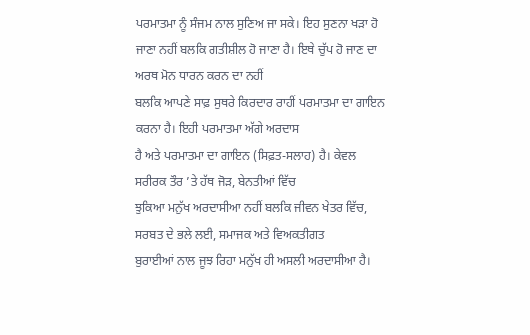ਪਰਮਾਤਮਾ ਨੂੰ ਸੰਜਮ ਨਾਲ ਸੁਣਿਅ ਜਾ ਸਕੇ। ਇਹ ਸੁਣਨਾ ਖੜਾ ਹੋ
ਜਾਣਾ ਨਹੀਂ ਬਲਕਿ ਗਤੀਸ਼ੀਲ ਹੋ ਜਾਣਾ ਹੈ। ਇਥੇ ਚੁੱਪ ਹੋ ਜਾਣ ਦਾ ਅਰਥ ਮੋਨ ਧਾਰਨ ਕਰਨ ਦਾ ਨਹੀਂ
ਬਲਕਿ ਆਪਣੇ ਸਾਫ਼ ਸੁਥਰੇ ਕਿਰਦਾਰ ਰਾਹੀਂ ਪਰਮਾਤਮਾ ਦਾ ਗਾਇਨ ਕਰਨਾ ਹੈ। ਇਹੀ ਪਰਮਾਤਮਾ ਅੱਗੇ ਅਰਦਾਸ
ਹੈ ਅਤੇ ਪਰਮਾਤਮਾ ਦਾ ਗਾਇਨ (ਸਿਫ਼ਤ-ਸਲਾਹ) ਹੈ। ਕੇਵਲ ਸਰੀਰਕ ਤੌਰ ’ਤੇ ਹੱਥ ਜੋੜ, ਬੇਨਤੀਆਂ ਵਿੱਚ
ਝੁਕਿਆ ਮਨੁੱਖ ਅਰਦਾਸੀਆ ਨਹੀਂ ਬਲਕਿ ਜੀਵਨ ਖੇਤਰ ਵਿੱਚ, ਸਰਬਤ ਦੇ ਭਲੇ ਲਈ, ਸਮਾਜਕ ਅਤੇ ਵਿਅਕਤੀਗਤ
ਬੁਰਾਈਆਂ ਨਾਲ ਜੂਝ ਰਿਹਾ ਮਨੁੱਖ ਹੀ ਅਸਲੀ ਅਰਦਾਸੀਆ ਹੈ।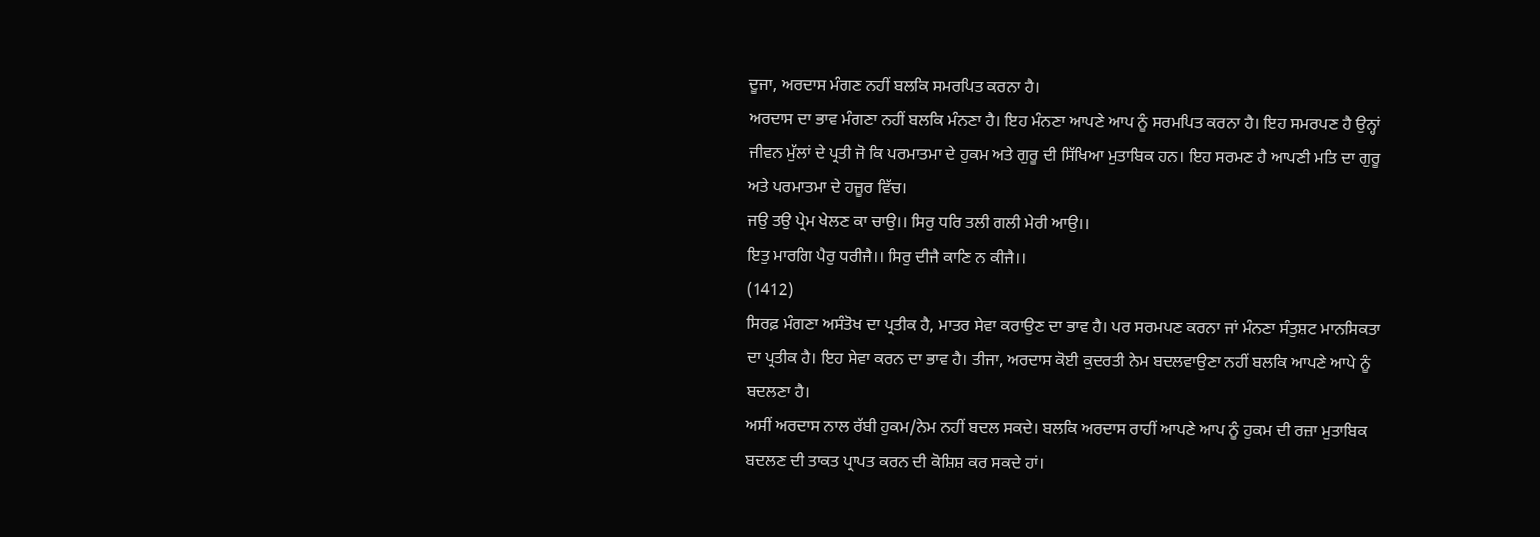ਦੂਜਾ, ਅਰਦਾਸ ਮੰਗਣ ਨਹੀਂ ਬਲਕਿ ਸਮਰਪਿਤ ਕਰਨਾ ਹੈ।
ਅਰਦਾਸ ਦਾ ਭਾਵ ਮੰਗਣਾ ਨਹੀਂ ਬਲਕਿ ਮੰਨਣਾ ਹੈ। ਇਹ ਮੰਨਣਾ ਆਪਣੇ ਆਪ ਨੂੰ ਸਰਮਪਿਤ ਕਰਨਾ ਹੈ। ਇਹ ਸਮਰਪਣ ਹੈ ਉਨ੍ਹਾਂ ਜੀਵਨ ਮੁੱਲਾਂ ਦੇ ਪ੍ਰਤੀ ਜੋ ਕਿ ਪਰਮਾਤਮਾ ਦੇ ਹੁਕਮ ਅਤੇ ਗੁਰੂ ਦੀ ਸਿੱਖਿਆ ਮੁਤਾਬਿਕ ਹਨ। ਇਹ ਸਰਮਣ ਹੈ ਆਪਣੀ ਮਤਿ ਦਾ ਗੁਰੂ ਅਤੇ ਪਰਮਾਤਮਾ ਦੇ ਹਜ਼ੂਰ ਵਿੱਚ।
ਜਉ ਤਉ ਪ੍ਰੇਮ ਖੇਲਣ ਕਾ ਚਾਉ।। ਸਿਰੁ ਧਰਿ ਤਲੀ ਗਲੀ ਮੇਰੀ ਆਉ।।
ਇਤੁ ਮਾਰਗਿ ਪੈਰੁ ਧਰੀਜੈ।। ਸਿਰੁ ਦੀਜੈ ਕਾਣਿ ਨ ਕੀਜੈ।।
(1412)
ਸਿਰਫ਼ ਮੰਗਣਾ ਅਸੰਤੋਖ ਦਾ ਪ੍ਰਤੀਕ ਹੈ, ਮਾਤਰ ਸੇਵਾ ਕਰਾਉਣ ਦਾ ਭਾਵ ਹੈ। ਪਰ ਸਰਮਪਣ ਕਰਨਾ ਜਾਂ ਮੰਨਣਾ ਸੰਤੁਸ਼ਟ ਮਾਨਸਿਕਤਾ ਦਾ ਪ੍ਰਤੀਕ ਹੈ। ਇਹ ਸੇਵਾ ਕਰਨ ਦਾ ਭਾਵ ਹੈ। ਤੀਜਾ, ਅਰਦਾਸ ਕੋਈ ਕੁਦਰਤੀ ਨੇਮ ਬਦਲਵਾਉਣਾ ਨਹੀਂ ਬਲਕਿ ਆਪਣੇ ਆਪੇ ਨੂੰ ਬਦਲਣਾ ਹੈ।
ਅਸੀਂ ਅਰਦਾਸ ਨਾਲ ਰੱਬੀ ਹੁਕਮ/ਨੇਮ ਨਹੀਂ ਬਦਲ ਸਕਦੇ। ਬਲਕਿ ਅਰਦਾਸ ਰਾਹੀਂ ਆਪਣੇ ਆਪ ਨੂੰ ਹੁਕਮ ਦੀ ਰਜ਼ਾ ਮੁਤਾਬਿਕ ਬਦਲਣ ਦੀ ਤਾਕਤ ਪ੍ਰਾਪਤ ਕਰਨ ਦੀ ਕੋਸ਼ਿਸ਼ ਕਰ ਸਕਦੇ ਹਾਂ।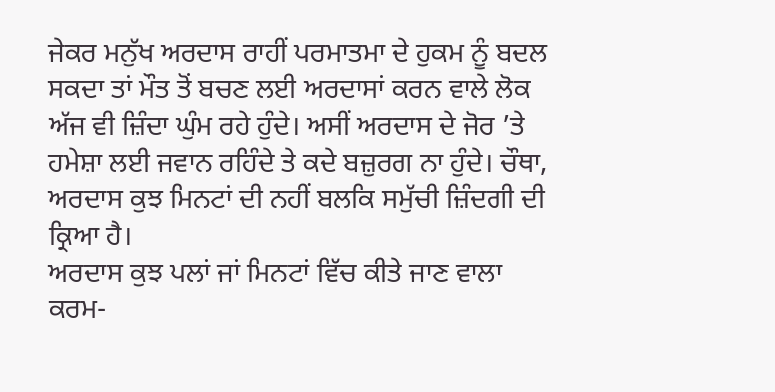ਜੇਕਰ ਮਨੁੱਖ ਅਰਦਾਸ ਰਾਹੀਂ ਪਰਮਾਤਮਾ ਦੇ ਹੁਕਮ ਨੂੰ ਬਦਲ ਸਕਦਾ ਤਾਂ ਮੌਤ ਤੋਂ ਬਚਣ ਲਈ ਅਰਦਾਸਾਂ ਕਰਨ ਵਾਲੇ ਲੋਕ ਅੱਜ ਵੀ ਜ਼ਿੰਦਾ ਘੁੰਮ ਰਹੇ ਹੁੰਦੇ। ਅਸੀਂ ਅਰਦਾਸ ਦੇ ਜੋਰ ’ਤੇ ਹਮੇਸ਼ਾ ਲਈ ਜਵਾਨ ਰਹਿੰਦੇ ਤੇ ਕਦੇ ਬਜ਼ੁਰਗ ਨਾ ਹੁੰਦੇ। ਚੌਥਾ, ਅਰਦਾਸ ਕੁਝ ਮਿਨਟਾਂ ਦੀ ਨਹੀਂ ਬਲਕਿ ਸਮੁੱਚੀ ਜ਼ਿੰਦਗੀ ਦੀ ਕ੍ਰਿਆ ਹੈ।
ਅਰਦਾਸ ਕੁਝ ਪਲਾਂ ਜਾਂ ਮਿਨਟਾਂ ਵਿੱਚ ਕੀਤੇ ਜਾਣ ਵਾਲਾ ਕਰਮ-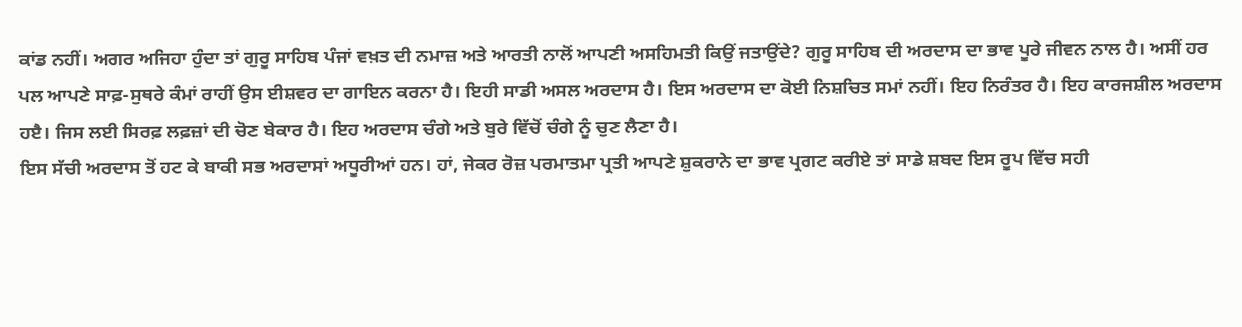ਕਾਂਡ ਨਹੀਂ। ਅਗਰ ਅਜਿਹਾ ਹੁੰਦਾ ਤਾਂ ਗੁਰੂ ਸਾਹਿਬ ਪੰਜਾਂ ਵਖ਼ਤ ਦੀ ਨਮਾਜ਼ ਅਤੇ ਆਰਤੀ ਨਾਲੋਂ ਆਪਣੀ ਅਸਹਿਮਤੀ ਕਿਉਂ ਜਤਾਉਂਦੇ? ਗੁਰੂ ਸਾਹਿਬ ਦੀ ਅਰਦਾਸ ਦਾ ਭਾਵ ਪੂਰੇ ਜੀਵਨ ਨਾਲ ਹੈ। ਅਸੀਂ ਹਰ ਪਲ ਆਪਣੇ ਸਾਫ਼-ਸੁਥਰੇ ਕੰਮਾਂ ਰਾਹੀਂ ਉਸ ਈਸ਼ਵਰ ਦਾ ਗਾਇਨ ਕਰਨਾ ਹੈ। ਇਹੀ ਸਾਡੀ ਅਸਲ ਅਰਦਾਸ ਹੈ। ਇਸ ਅਰਦਾਸ ਦਾ ਕੋਈ ਨਿਸ਼ਚਿਤ ਸਮਾਂ ਨਹੀਂ। ਇਹ ਨਿਰੰਤਰ ਹੈ। ਇਹ ਕਾਰਜਸ਼ੀਲ ਅਰਦਾਸ ਹੲੈ। ਜਿਸ ਲਈ ਸਿਰਫ਼ ਲਫ਼ਜ਼ਾਂ ਦੀ ਚੋਣ ਬੇਕਾਰ ਹੈ। ਇਹ ਅਰਦਾਸ ਚੰਗੇ ਅਤੇ ਬੁਰੇ ਵਿੱਚੋਂ ਚੰਗੇ ਨੂੰ ਚੁਣ ਲੈਣਾ ਹੈ।
ਇਸ ਸੱਚੀ ਅਰਦਾਸ ਤੋਂ ਹਟ ਕੇ ਬਾਕੀ ਸਭ ਅਰਦਾਸਾਂ ਅਧੂਰੀਆਂ ਹਨ। ਹਾਂ, ਜੇਕਰ ਰੋਜ਼ ਪਰਮਾਤਮਾ ਪ੍ਰਤੀ ਆਪਣੇ ਸ਼ੁਕਰਾਨੇ ਦਾ ਭਾਵ ਪ੍ਰਗਟ ਕਰੀਏ ਤਾਂ ਸਾਡੇ ਸ਼ਬਦ ਇਸ ਰੂਪ ਵਿੱਚ ਸਹੀ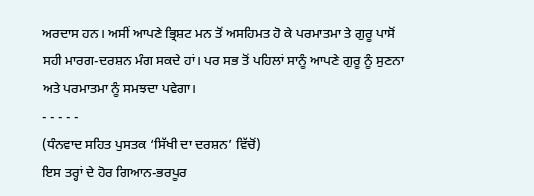ਅਰਦਾਸ ਹਨ। ਅਸੀਂ ਆਪਣੇ ਭ੍ਰਿਸ਼ਟ ਮਨ ਤੋਂ ਅਸਹਿਮਤ ਹੋ ਕੇ ਪਰਮਾਤਮਾ ਤੇ ਗੁਰੂ ਪਾਸੋਂ ਸਹੀ ਮਾਰਗ-ਦਰਸ਼ਨ ਮੰਗ ਸਕਦੇ ਹਾਂ। ਪਰ ਸਭ ਤੋਂ ਪਹਿਲਾਂ ਸਾਨੂੰ ਆਪਣੇ ਗੁਰੂ ਨੂੰ ਸੁਣਨਾ ਅਤੇ ਪਰਮਾਤਮਾ ਨੂੰ ਸਮਝਦਾ ਪਵੇਗਾ।
- - - - -
(ਧੰਨਵਾਦ ਸਹਿਤ ਪੁਸਤਕ ‘ਸਿੱਖੀ ਦਾ ਦਰਸ਼ਨ’ ਵਿੱਚੋਂ)
ਇਸ ਤਰ੍ਹਾਂ ਦੇ ਹੋਰ ਗਿਆਨ-ਭਰਪੂਰ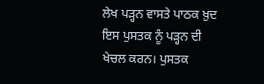ਲੇਖ ਪੜ੍ਹਨ ਵਾਸਤੇ ਪਾਠਕ ਖ਼ੁਦ ਇਸ ਪੁਸਤਕ ਨੂੰ ਪੜ੍ਹਨ ਦੀ ਖੇਚਲ ਕਰਨ। ਪੁਸਤਕ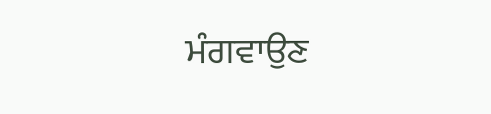ਮੰਗਵਾਉਣ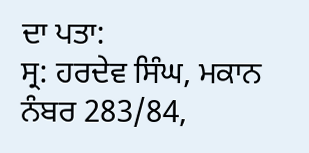ਦਾ ਪਤਾ:
ਸ੍ਰ: ਹਰਦੇਵ ਸਿੰਘ, ਮਕਾਨ ਨੰਬਰ 283/84,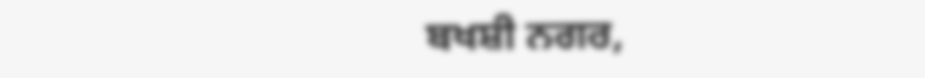ਬਖਸ਼ੀ ਨਗਰ,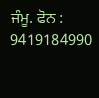ਜੰਮੂ. ਫੋਨ : 9419184990